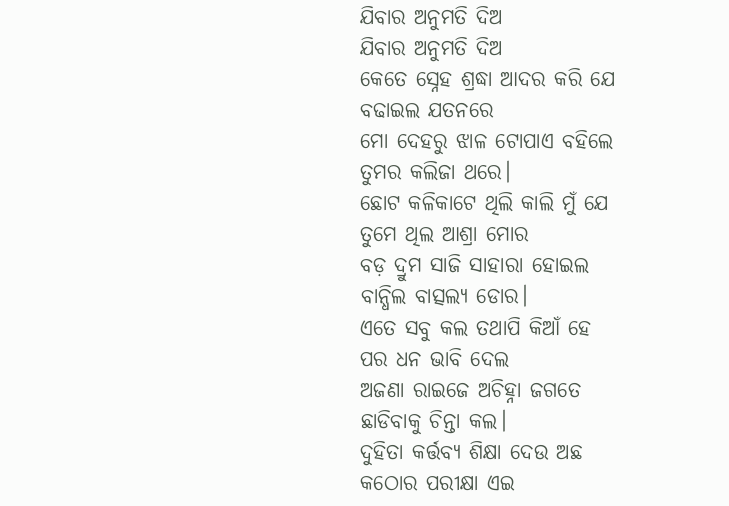ଯିବାର ଅନୁମତି ଦିଅ
ଯିବାର ଅନୁମତି ଦିଅ
କେତେ ସ୍ନେହ ଶ୍ରଦ୍ଧା ଆଦର କରି ଯେ
ବଢାଇଲ ଯତନରେ
ମୋ ଦେହରୁ ଝାଳ ଟୋପାଏ ବହିଲେ
ତୁମର କଲିଜା ଥରେ।
ଛୋଟ କଳିକାଟେ ଥିଲି କାଲି ମୁଁ ଯେ
ତୁମେ ଥିଲ ଆଶ୍ରା ମୋର
ବଡ଼ ଦ୍ରୁମ ସାଜି ସାହାରା ହୋଇଲ
ବାନ୍ଧିଲ ବାତ୍ସଲ୍ୟ ଡୋର।
ଏତେ ସବୁ କଲ ତଥାପି କିଆଁ ହେ
ପର ଧନ ଭାବି ଦେଲ
ଅଜଣା ରାଇଜେ ଅଚିହ୍ନା ଜଗତେ
ଛାଡିବାକୁ ଚିନ୍ତା କଲ।
ଦୁହିତା କର୍ତ୍ତବ୍ୟ ଶିକ୍ଷା ଦେଉ ଅଛ
କଠୋର ପରୀକ୍ଷା ଏଇ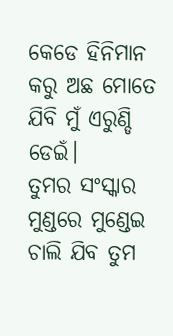କେଡେ ହିନିମାନ କରୁ ଅଛ ମୋତେ
ଯିବି ମୁଁ ଏରୁଣ୍ଡି ଡେଇଁ।
ତୁମର ସଂସ୍କାର ମୁଣ୍ଡରେ ମୁଣ୍ଡେଇ
ଚାଲି ଯିବ ତୁମ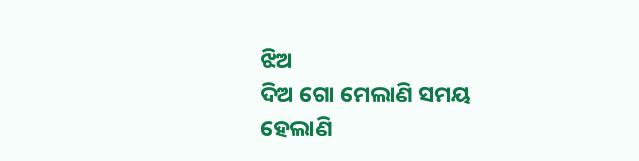ଝିଅ
ଦିଅ ଗୋ ମେଲାଣି ସମୟ ହେଲାଣି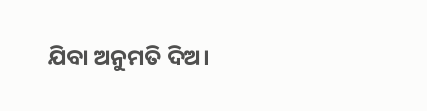ଯିବା ଅନୁମତି ଦିଅ।